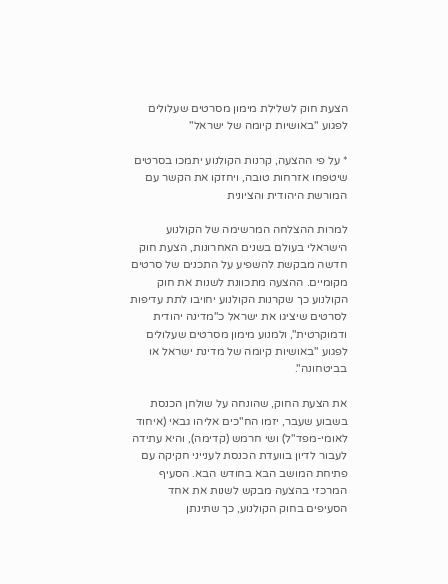הצעת חוק לשלילת מימון מסרטים שעלולים לפגוע "באושיות קיומה של ישראל"

* על פי ההצעה, קרנות הקולנוע יתמכו בסרטים שיטפחו אזרחות טובה, ויחזקו את הקשר עם המורשת היהודית והציונית

למרות ההצלחה המרשימה של הקולנוע הישראלי בעולם בשנים האחרונות, הצעת חוק חדשה מבקשת להשפיע על התכנים של סרטים מקומיים. ההצעה מתכוונת לשנות את חוק הקולנוע כך שקרנות הקולנוע יחויבו לתת עדיפות לסרטים שיציגו את ישראל כ"מדינה יהודית ודמוקרטית", ולמנוע מימון מסרטים שעלולים לפגוע "באושיות קיומה של מדינת ישראל או בביטחונה".

את הצעת החוק, שהונחה על שולחן הכנסת בשבוע שעבר, יזמו הח"כים אליהו גבאי (איחוד לאומי-מפד"ל) ושי חרמש (קדימה), והיא עתידה לעבור לדיון בוועדת הכנסת לענייני חקיקה עם פתיחת המושב הבא בחודש הבא. הסעיף המרכזי בהצעה מבקש לשנות את אחד הסעיפים בחוק הקולנוע, כך שתינתן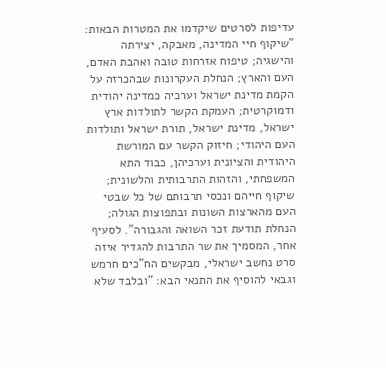עדיפות לסרטים שיקדמו את המטרות הבאות: "שיקוף חיי המדינה, מאבקה, יצירתה והישגיה; טיפוח אזרחות טובה ואהבת האדם, העם והארץ; הנחלת העקרונות שבהכרזה על הקמת מדינת ישראל וערכיה כמדינה יהודית ודמוקרטית; העמקת הקשר לתולדות ארץ ישראל, מדינת ישראל, תורת ישראל ותולדות העם היהודי; חיזוק הקשר עם המורשת היהודית והציונית וערכיהן, כבוד התא המשפחתי, והזהות התרבותית והלשונית; שיקוף חייהם ונכסי תרבותם של כל שבטי העם מהארצות השונות ובתפוצות הגולה; הנחלת תודעת זכר השואה והגבורה". לסעיף אחר, המסמיך את שר התרבות להגדיר איזה סרט נחשב ישראלי, מבקשים הח"כים חרמש וגבאי להוסיף את התנאי הבא: "ובלבד שלא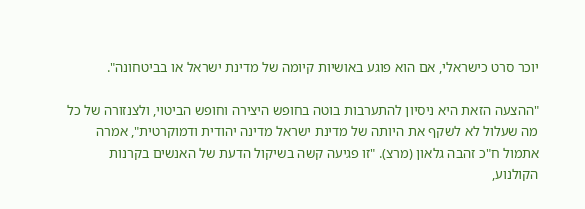יוכר סרט כישראלי, אם הוא פוגע באושיות קיומה של מדינת ישראל או בביטחונה".

"ההצעה הזאת היא ניסיון להתערבות בוטה בחופש היצירה וחופש הביטוי, ולצנזורה של כל מה שעלול לא לשקף את היותה של מדינת ישראל מדינה יהודית ודמוקרטית", אמרה אתמול ח"כ זהבה גלאון (מרצ). "זו פגיעה קשה בשיקול הדעת של האנשים בקרנות הקולנוע,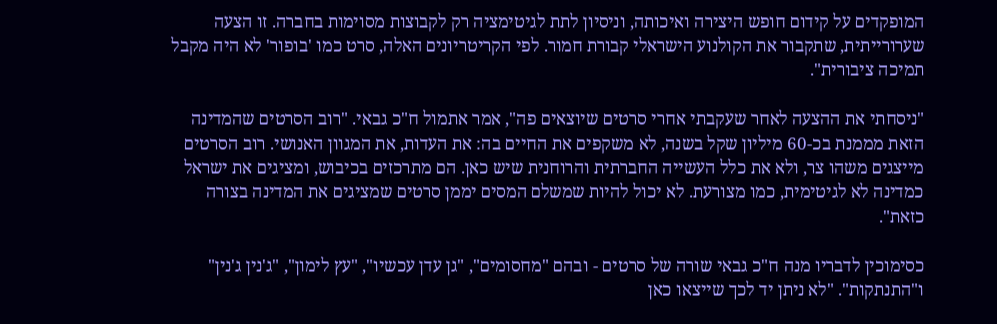המופקדים על קידום חופש היצירה ואיכותה, וניסיון לתת לגיטימציה רק לקבוצות מסוימות בחברה. זו הצעה שערורייתית, שתקבור את הקולנוע הישראלי קבורת חמור. לפי הקריטריונים האלה, סרט כמו 'בופור' לא היה מקבל תמיכה ציבורית".

"ניסחתי את ההצעה לאחר שעקבתי אחרי סרטים שיוצאים פה", אמר אתמול ח"כ גבאי. "רוב הסרטים שהמדינה הזאת מממנת בכ-60 מיליון שקל בשנה, לא משקפים את החיים בה: את העדות, את המגוון האנושי. רוב הסרטים מייצגים משהו צר, ולא את כלל העשייה החברתית והרוחנית שיש כאן. הם מתרכזים בכיבוש, ומציגים את ישראל כמדינה לא לגיטימית, כמו מצורעת. לא יכול להיות שמשלם המסים יממן סרטים שמציגים את המדינה בצורה כזאת".

כסימוכין לדבריו מנה ח"כ גבאי שורה של סרטים - ובהם "מחסומים", "גן עדן עכשיו", "עץ לימון", "ג'נין ג'נין" ו"התנתקות". "לא ניתן יד לכך שייצאו כאן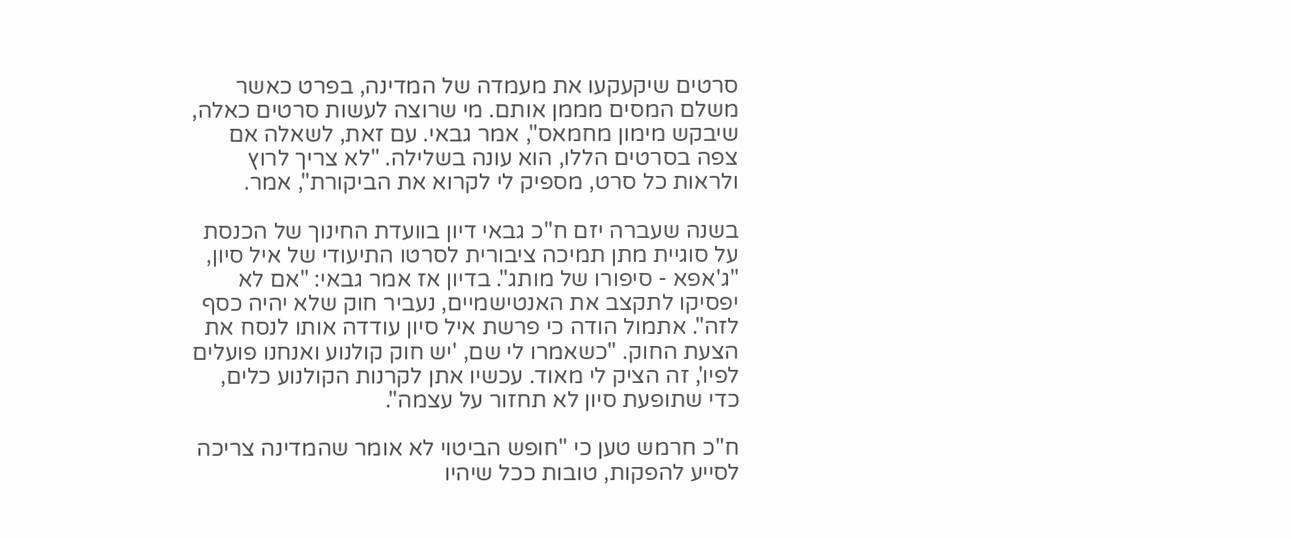סרטים שיקעקעו את מעמדה של המדינה, בפרט כאשר משלם המסים מממן אותם. מי שרוצה לעשות סרטים כאלה, שיבקש מימון מחמאס", אמר גבאי. עם זאת, לשאלה אם צפה בסרטים הללו, הוא עונה בשלילה. "לא צריך לרוץ ולראות כל סרט, מספיק לי לקרוא את הביקורת", אמר.

בשנה שעברה יזם ח"כ גבאי דיון בוועדת החינוך של הכנסת על סוגיית מתן תמיכה ציבורית לסרטו התיעודי של איל סיון, "ג'אפא - סיפורו של מותג". בדיון אז אמר גבאי: "אם לא יפסיקו לתקצב את האנטישמיים, נעביר חוק שלא יהיה כסף לזה". אתמול הודה כי פרשת איל סיון עודדה אותו לנסח את הצעת החוק. "כשאמרו לי שם, 'יש חוק קולנוע ואנחנו פועלים לפיו', זה הציק לי מאוד. עכשיו אתן לקרנות הקולנוע כלים, כדי שתופעת סיון לא תחזור על עצמה".

ח"כ חרמש טען כי "חופש הביטוי לא אומר שהמדינה צריכה לסייע להפקות, טובות ככל שיהיו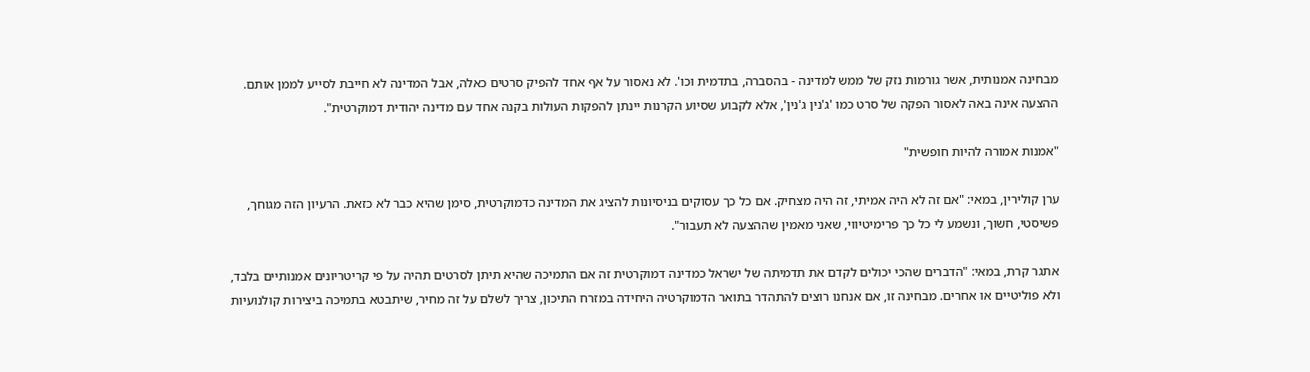מבחינה אמנותית, אשר גורמות נזק של ממש למדינה - בהסברה, בתדמית וכו'. לא נאסור על אף אחד להפיק סרטים כאלה, אבל המדינה לא חייבת לסייע לממן אותם. ההצעה אינה באה לאסור הפקה של סרט כמו 'ג'נין ג'נין', אלא לקבוע שסיוע הקרנות יינתן להפקות העולות בקנה אחד עם מדינה יהודית דמוקרטית".

"אמנות אמורה להיות חופשית"

ערן קולירין, במאי: "אם זה לא היה אמיתי, זה היה מצחיק. אם כל כך עסוקים בניסיונות להציג את המדינה כדמוקרטית, סימן שהיא כבר לא כזאת. הרעיון הזה מגוחך, פשיסטי, חשוך, ונשמע לי כל כך פרימיטיווי, שאני מאמין שההצעה לא תעבור".

אתגר קרת, במאי: "הדברים שהכי יכולים לקדם את תדמיתה של ישראל כמדינה דמוקרטית זה אם התמיכה שהיא תיתן לסרטים תהיה על פי קריטריונים אמנותיים בלבד, ולא פוליטיים או אחרים. מבחינה זו, אם אנחנו רוצים להתהדר בתואר הדמוקרטיה היחידה במזרח התיכון, צריך לשלם על זה מחיר, שיתבטא בתמיכה ביצירות קולנועיות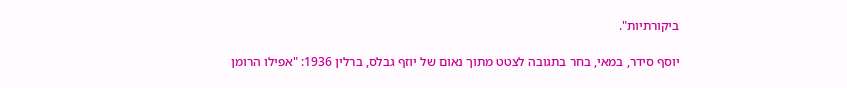ביקורתיות".

יוסף סידר, במאי, בחר בתגובה לצטט מתוך נאום של יוזף גבלס, ברלין 1936: "אפילו הרומן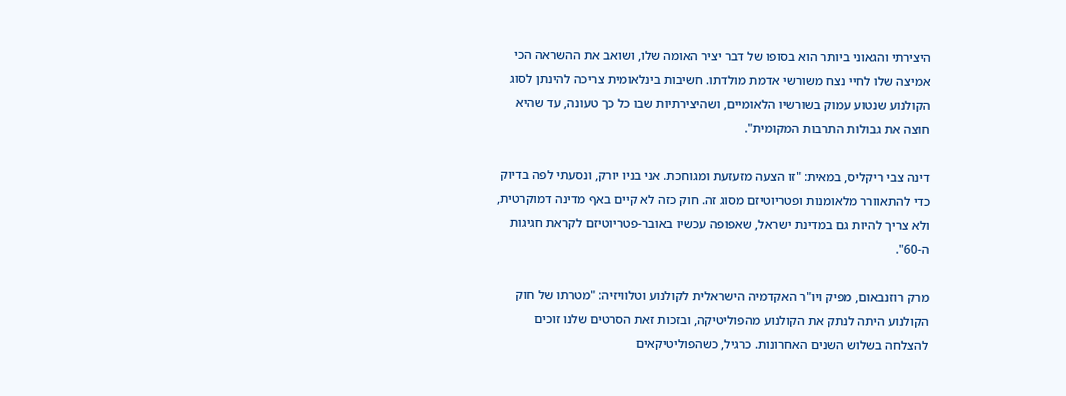היצירתי והגאוני ביותר הוא בסופו של דבר יציר האומה שלו, ושואב את ההשראה הכי אמיצה שלו לחיי נצח משורשי אדמת מולדתו. חשיבות בינלאומית צריכה להינתן לסוג הקולנוע שנטוע עמוק בשורשיו הלאומיים, ושהיצירתיות שבו כל כך טעונה, עד שהיא חוצה את גבולות התרבות המקומית".

דינה צבי ריקליס, במאית: "זו הצעה מזעזעת ומגוחכת. אני בניו יורק, ונסעתי לפה בדיוק כדי להתאוורר מלאומנות ופטריוטיזם מסוג זה. חוק כזה לא קיים באף מדינה דמוקרטית, ולא צריך להיות גם במדינת ישראל, שאפופה עכשיו באובר-פטריוטיזם לקראת חגיגות ה-60".

מרק רוזנבאום, מפיק ויו"ר האקדמיה הישראלית לקולנוע וטלוויזיה: "מטרתו של חוק הקולנוע היתה לנתק את הקולנוע מהפוליטיקה, ובזכות זאת הסרטים שלנו זוכים להצלחה בשלוש השנים האחרונות. כרגיל, כשהפוליטיקאים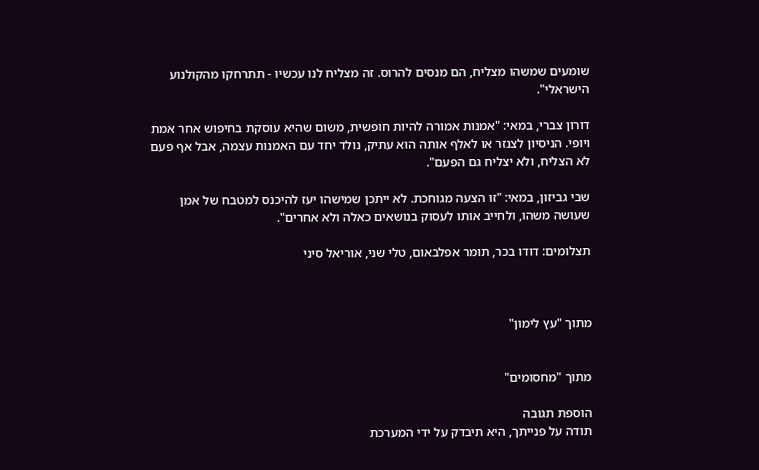שומעים שמשהו מצליח, הם מנסים להרוס. זה מצליח לנו עכשיו - תתרחקו מהקולנוע הישראלי".

דורון צברי, במאי: "אמנות אמורה להיות חופשית, משום שהיא עוסקת בחיפוש אחר אמת ויופי. הניסיון לצנזר או לאלף אותה הוא עתיק, נולד יחד עם האמנות עצמה, אבל אף פעם לא הצליח, ולא יצליח גם הפעם".

שבי גביזון, במאי: "זו הצעה מגוחכת. לא ייתכן שמישהו יעז להיכנס למטבח של אמן שעושה משהו, ולחייב אותו לעסוק בנושאים כאלה ולא אחרים".

תצלומים: דודו בכר, תומר אפלבאום, טלי שני, אוריאל סיני



מתוך "עץ לימון"


מתוך "מחסומים"

הוספת תגובה
תודה על פנייתך, היא תיבדק על ידי המערכת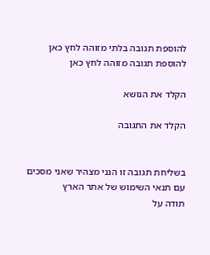להוספת תגובה בלתי מזוהה לחץ כאן להוספת תגובה מזוהה לחץ כאן

הקלד את הנושא

הקלד את התגובה


בשליחת תגובה זו הנני מצהיר שאני מסכים עם תנאי השימוש של אתר הארץ
תודה על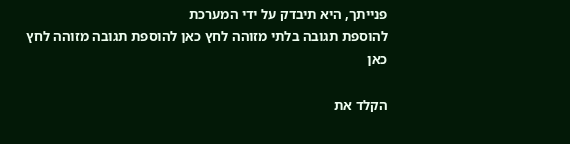פנייתך, היא תיבדק על ידי המערכת
להוספת תגובה בלתי מזוהה לחץ כאן להוספת תגובה מזוהה לחץ כאן

הקלד את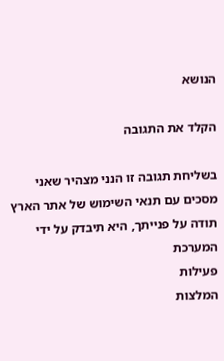הנושא

הקלד את התגובה

בשליחת תגובה זו הנני מצהיר שאני מסכים עם תנאי השימוש של אתר הארץ
תודה על פנייתך, היא תיבדק על ידי המערכת
פעילות
המלצות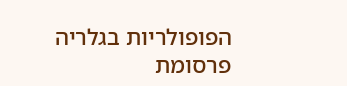הפופולריות בגלריה
פרסומת